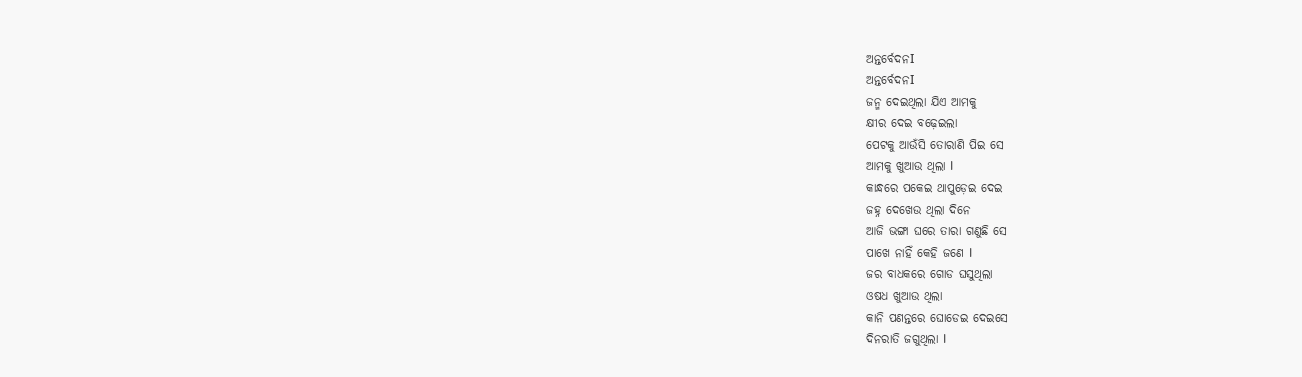ଅନ୍ତର୍ବେଦନI
ଅନ୍ତର୍ବେଦନI
ଜନ୍ମ ଦେଇଥିଲା ଯିଏ ଆମକୁ
କ୍ଷୀର ଦେଇ ବଢ଼େଇଲା
ପେଟକୁ ଆଉଁସି ତୋରାଣି ପିଇ ସେ
ଆମକୁ ଖୁଆଉ ଥିଲା I
କାନ୍ଧରେ ପକେଇ ଥାପୁଡ଼େଇ ଦେଇ
ଜହ୍ନ ଦେଖେଉ ଥିଲା ଦିନେ
ଆଜି ଭଙ୍ଗା ଘରେ ତାରା ଗଣୁଛି ସେ
ପାଖେ ନାହିଁ କେହି ଜଣେ I
ଜର ବାଧକରେ ଗୋଡ ଘସୁଥିଲା
ଓଷଧ ଖୁଆଉ ଥିଲା
କାନି ପଣନ୍ତରେ ଘୋଡେଇ ଦେଇସେ
ଦିନରାତି ଜଗୁଥିଲା I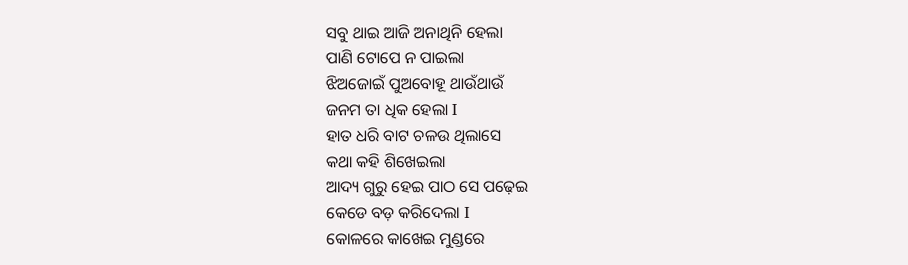ସବୁ ଥାଇ ଆଜି ଅନାଥିନି ହେଲା
ପାଣି ଟୋପେ ନ ପାଇଲା
ଝିଅଜୋଇଁ ପୁଅବୋହୂ ଥାଉଁଥାଉଁ
ଜନମ ତା ଧିକ ହେଲା I
ହାତ ଧରି ବାଟ ଚଳଉ ଥିଲାସେ
କଥା କହି ଶିଖେଇଲା
ଆଦ୍ୟ ଗୁରୁ ହେଇ ପାଠ ସେ ପଢ଼େଇ
କେଡେ ବଡ଼ କରିଦେଲା I
କୋଳରେ କାଖେଇ ମୁଣ୍ଡରେ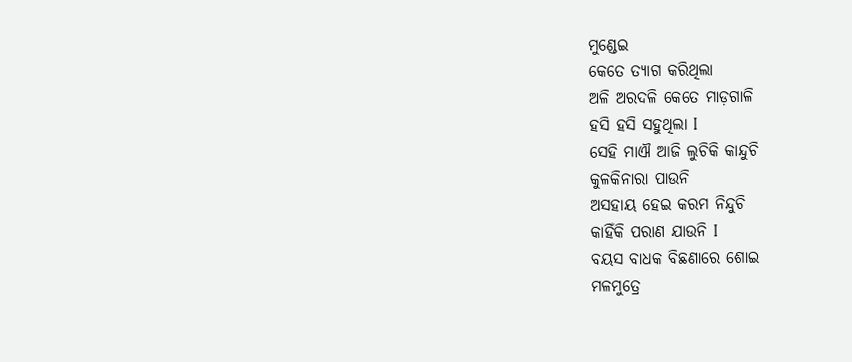ମୁଣ୍ଡେଇ
କେତେ ତ୍ୟାଗ କରିଥିଲା
ଅଳି ଅରଦଳି କେତେ ମାଡ଼ଗାଳି
ହସି ହସି ସହୁଥିଲା I
ସେହି ମାଐ ଆଜି ଲୁଚିକି କାନ୍ଦୁଚି
କୁଳକିନାରା ପାଉନି
ଅସହାୟ ହେଇ କରମ ନିନ୍ଦୁଚି
କାହିଁକି ପରାଣ ଯାଉନି I
ବୟସ ବାଧକ ବିଛଣାରେ ଶୋଇ
ମଳମୁତ୍ରେ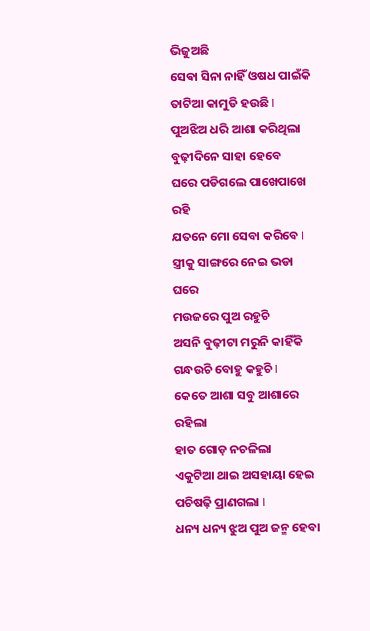ଭିଜୁଅଛି
ସେଵା ସିନା ନାହିଁ ଓଷଧ ପାଇଁକି
ତାଟିଆ କାମୁଡି ହଉଛି I
ପୁଅଝିଅ ଧରି ଆଶା କରିଥିଲା
ବୁଢ଼ୀଦିନେ ସାହା ହେବେ
ଘରେ ପଡିଗଲେ ପାଖେପାଖେ ରହି
ଯତନେ ମୋ ସେବା କରିବେ I
ସ୍ତ୍ରୀକୁ ସାଙ୍ଗରେ ନେଇ ଭଡା ଘରେ
ମଉଜରେ ପୁଅ ରହୁଚି
ଅସନି ବୁଢ଼ୀଟା ମରୁନି କାହିଁକି
ଗନ୍ଧଉଚି ବୋହୁ କହୁଚି I
କେତେ ଆଶା ସବୁ ଆଶାରେ ରହିଲା
ହାତ ଗୋଡ଼ ନଚଳିଲା
ଏକୁଟିଆ ଥାଇ ଅସହାୟା ହେଇ
ପଚିଷଢ଼ି ପ୍ରାଣଗଲା I
ଧନ୍ୟ ଧନ୍ୟ ଝୁଅ ପୁଅ ଜନ୍ମ ହେବା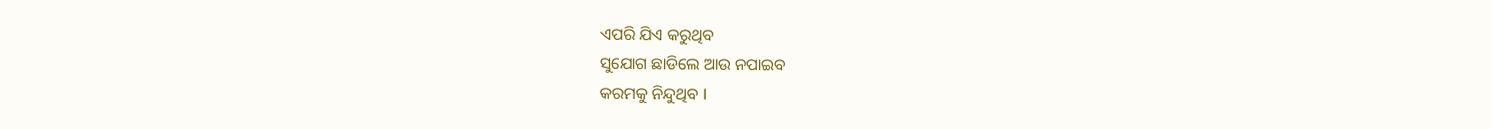ଏପରି ଯିଏ କରୁଥିବ
ସୁଯୋଗ ଛାଡିଲେ ଆଉ ନପାଇବ
କରମକୁ ନିନ୍ଦୁଥିବ I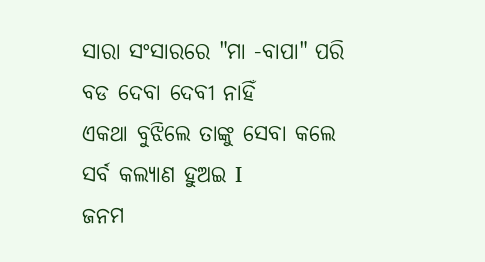ସାରା ସଂସାରରେ "ମା -ବାପା" ପରି
ବଡ ଦେବା ଦେବୀ ନାହିଁ
ଏକଥା ବୁଝିଲେ ତାଙ୍କୁ ସେବା କଲେ
ସର୍ବ କଲ୍ୟାଣ ହୁଅଇ I
ଜନମ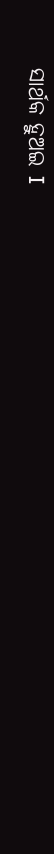ସାର୍ଥକ ହୁଅଇ I